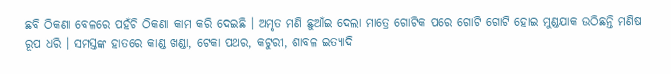ଛବି ଠିକଣା ବେଳରେ ପହଁଚି ଠିକଣା କାମ କରି ଦେଇଛି । ଅମୃତ ମଣି ଛୁଆଁଇ ଦେଲା ମାତ୍ରେ ଗୋଟିକ ପରେ ଗୋଟି ଗୋଟି ହୋଇ ମୁଣ୍ଡଯାକ ଉଠିଛନ୍ତି ମଣିଷ ରୂପ ଧରି । ସମସ୍ତଙ୍କ ହାତରେ କାଣ୍ଡ ଖଣ୍ଡା, ଟେକା ପଥର, କଟୁରୀ, ଶାବଳ ଇତ୍ୟାଦି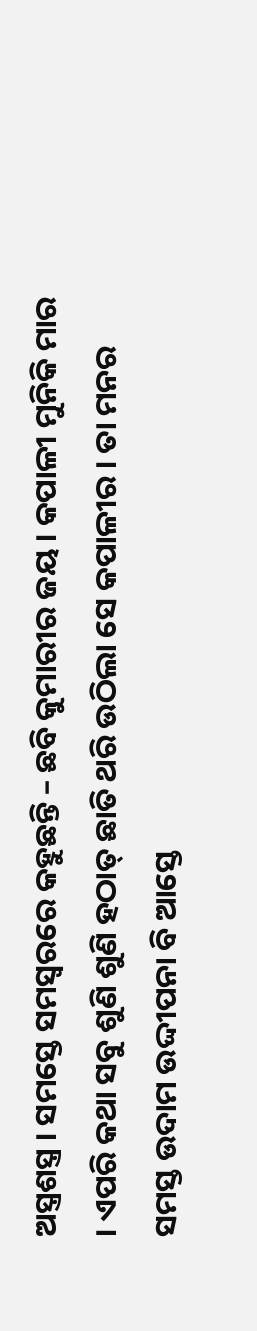ଅସ୍ତ୍ରଶସ୍ତ୍ର । ସମସ୍ତେ ସମସ୍ୱରରେ କହୁଛନ୍ତି – ଛବି କୁମାରୀର ଜୟ । କପାଳୀ ମୁନିକି ମାର । ଏପରି କଥା ସବୁ ଶୁଣି ଶୁଣି ହଠାତ୍ ଛାତି ଥରି ଉଠିଲା ସେ କପାଳୀର । ତା ମନର ସମସ୍ତ ଉଦାମ ଉଦ୍ଦୀପନା ବି ଆସ୍ତେ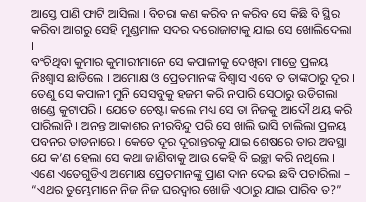ଆସ୍ତେ ପାଣି ଫାଟି ଆସିଲା । ବିଚରା କଣ କରିବ ନ କରିବ ସେ କିଛି ବି ସ୍ଥିର କରିବା ଆଗରୁ ସେହି ମୁଣ୍ଡମାଳ ସଦର ଦରୋଜାଟାକୁ ଯାଇ ସେ ଖୋଲିଦେଲା ।
ବଂଚିଥିବା କୁମାର କୁମାରୀମାନେ ସେ କପାଳୀକୁ ଦେଖିବା ମାତ୍ରେ ପ୍ରଳୟ ନିଃଶ୍ୱାସ ଛାଡିଲେ । ଅମୋକ୍ଷ ଓ ପ୍ରେତମାନଙ୍କ ବିଶ୍ୱାସ ଏବେ ତ ତାଙ୍କଠାରୁ ଦୂର । ତେଣୁ ସେ କପାଳୀ ମୁନି ସେସବୁକୁ ହଜମ କରି ନପାରି ସେଠାରୁ ଉଡିଗଲା ଖଣ୍ଡେ କୁଟାପରି । ଯେତେ ଚେଷ୍ଟା କଲେ ମଧ୍ୟ ସେ ତା ନିଜକୁ ଆଦୌ ଥୟ କରି ପାରିଲାନି । ଅନନ୍ତ ଆକାଶର ନୀରବିନ୍ଦୁ ପରି ସେ ଖାଲି ଭାସି ଚାଲିଲା ପ୍ରଳୟ ପବନର ତାଡନାରେ । କେତେ ଦୂର ଦୂରାନ୍ତରକୁ ଯାଇ ଶେଷରେ ତାର ଅବସ୍ଥା ଯେ କ’ଣ ହେଲା ସେ କଥା ଜାଣିବାକୁ ଆଉ କେହି ବି ଇଚ୍ଛା କରି ନଥିଲେ ।
ଏଣେ ଏତେଗୁଡିଏ ଅମୋକ୍ଷ ପ୍ରେତମାନଙ୍କୁ ପ୍ରାଣ ଦାନ ଦେଇ ଛବି ପଚାରିଲା – “ଏଥର ତୁମ୍ଭେମାନେ ନିଜ ନିଜ ଘରଦ୍ୱାର ଖୋଜି ଏଠାରୁ ଯାଇ ପାରିବ ତ?”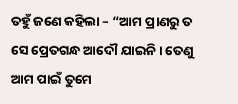ତହୁଁ ଜଣେ କହିଲା – “ଆମ ପ୍ରାଣରୁ ତ ସେ ପ୍ରେତଗନ୍ଧ ଆଦୌ ଯାଇନି । ତେଣୁ ଆମ ପାଇଁ ତୁମେ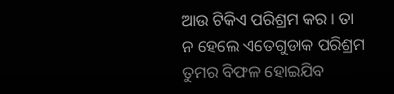ଆଉ ଟିକିଏ ପରିଶ୍ରମ କର । ତା ନ ହେଲେ ଏତେଗୁଡାକ ପରିଶ୍ରମ ତୁମର ବିଫଳ ହୋଇଯିବ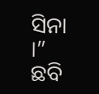ସିନା ।”
ଛବି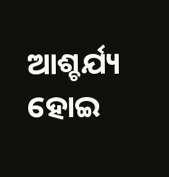ଆଶ୍ଚର୍ଯ୍ୟ ହୋଇ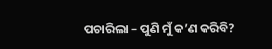ପଚାରିଲା – ପୁଣି ମୁଁ କ’ଣ କରିବି?